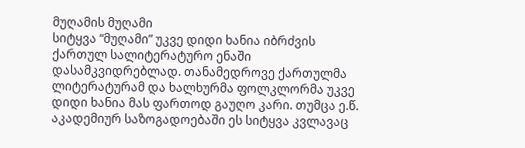მუღამის მუღამი
სიტყვა “მუღამი” უკვე დიდი ხანია იბრძვის ქართულ სალიტერატურო ენაში დასამკვიდრებლად. თანამედროვე ქართულმა ლიტერატურამ და ხალხურმა ფოლკლორმა უკვე დიდი ხანია მას ფართოდ გაუღო კარი. თუმცა ე.წ. აკადემიურ საზოგადოებაში ეს სიტყვა კვლავაც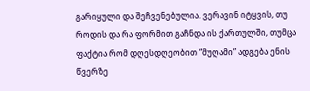გარიყული და შეჩვენებულია. ვერავინ იტყვის, თუ როდის და რა ფორმით გაჩნდა ის ქართულში, თუმცა ფაქტია რომ დღესდღეობით “მუღამი” ადგება ენის წვერზე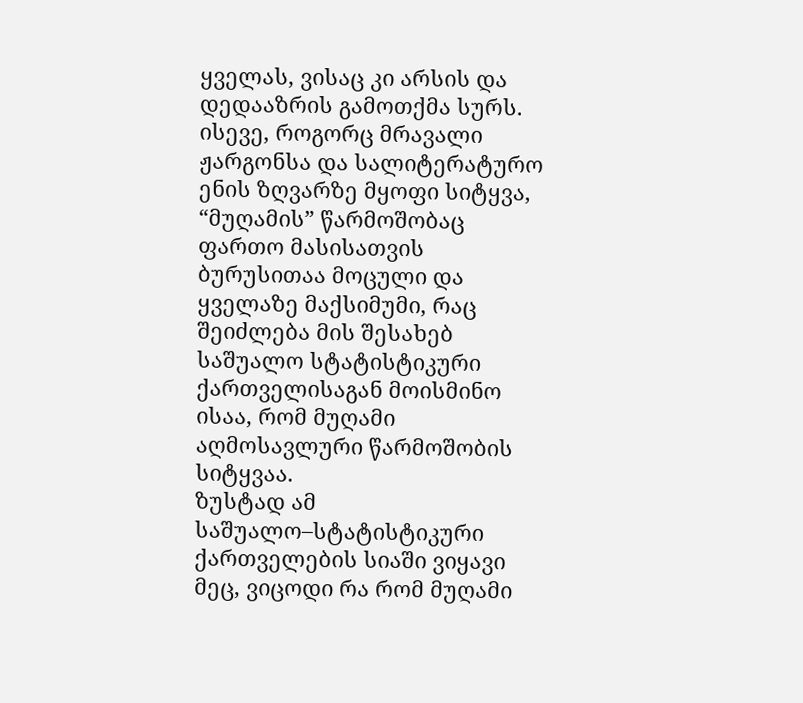ყველას, ვისაც კი არსის და დედააზრის გამოთქმა სურს. ისევე, როგორც მრავალი ჟარგონსა და სალიტერატურო ენის ზღვარზე მყოფი სიტყვა, “მუღამის” წარმოშობაც ფართო მასისათვის ბურუსითაა მოცული და ყველაზე მაქსიმუმი, რაც შეიძლება მის შესახებ საშუალო სტატისტიკური ქართველისაგან მოისმინო ისაა, რომ მუღამი აღმოსავლური წარმოშობის სიტყვაა.
ზუსტად ამ საშუალო–სტატისტიკური ქართველების სიაში ვიყავი მეც, ვიცოდი რა რომ მუღამი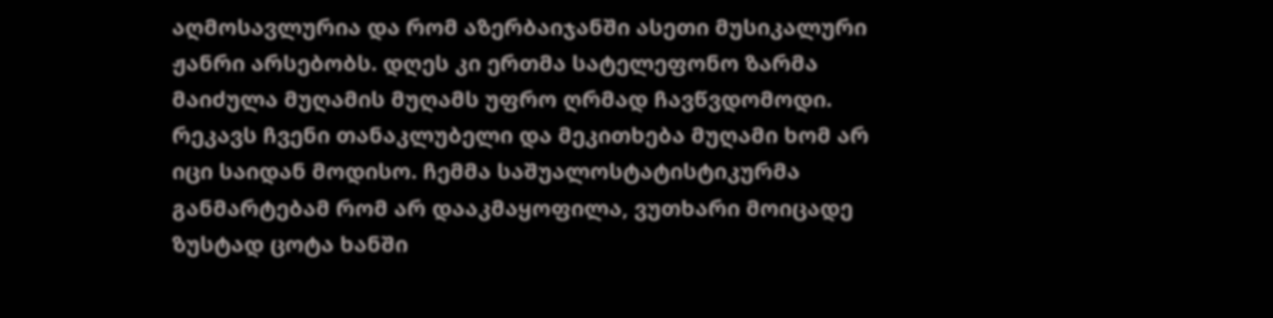აღმოსავლურია და რომ აზერბაიჯანში ასეთი მუსიკალური ჟანრი არსებობს. დღეს კი ერთმა სატელეფონო ზარმა მაიძულა მუღამის მუღამს უფრო ღრმად ჩავწვდომოდი. რეკავს ჩვენი თანაკლუბელი და მეკითხება მუღამი ხომ არ იცი საიდან მოდისო. ჩემმა საშუალოსტატისტიკურმა განმარტებამ რომ არ დააკმაყოფილა, ვუთხარი მოიცადე ზუსტად ცოტა ხანში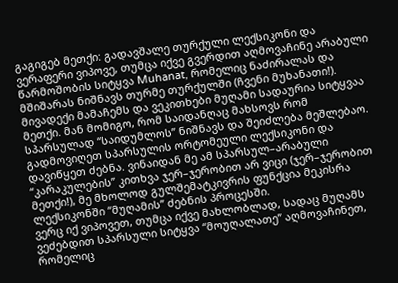გაგიგებ მეთქი: გადავშალე თურქული ლექსიკონი და ვერაფერი ვიპოვე, თუმცა იქვე გვერდით აღმოვაჩინე არაბული წარმოშობის სიტყვა Muhanat, რომელიც ნაძირალას და მშიშარას ნიშნავს თურმე თურქულში (ჩვენი მუხანათი!). მივადექი მამაჩემს და ვეკითხები მუღამი სადაურია სიტყვაა მეთქი. მან მომიგო, რომ საიდანღაც მახსოვს რომ სპარსულად “საიდუმლოს” ნიშნავს და შეიძლება მეშლებაო. გადმოვიღეთ სპარსულის ორტომეული ლექსიკონი და დავიწყეთ ძებნა. ვინაიდან მე ამ სპარსულ–არაბული “კარაკულების” კითხვა ჯერ–ჯერობით არ ვიცი (ჯერ–ჯერობით მეთქი!), მე მხოლოდ გულშემატკივრის ფუნქცია მეკისრა ლექსიკონში “მუღამის” ძებნის პროცესში.
ვერც იქ ვიპოვეთ, თუმცა იქვე მახლობლად, სადაც მუღამს ვეძებდით სპარსული სიტყვა “მოუღალათე” აღმოვაჩინეთ, რომელიც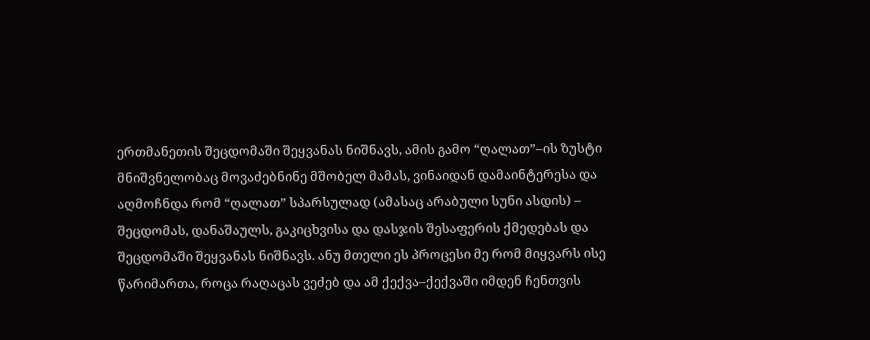ერთმანეთის შეცდომაში შეყვანას ნიშნავს, ამის გამო “ღალათ”–ის ზუსტი მნიშვნელობაც მოვაძებნინე მშობელ მამას, ვინაიდან დამაინტერესა და აღმოჩნდა რომ “ღალათ” სპარსულად (ამასაც არაბული სუნი ასდის) – შეცდომას, დანაშაულს, გაკიცხვისა და დასჯის შესაფერის ქმედებას და შეცდომაში შეყვანას ნიშნავს. ანუ მთელი ეს პროცესი მე რომ მიყვარს ისე წარიმართა, როცა რაღაცას ვეძებ და ამ ქექვა–ქექვაში იმდენ ჩენთვის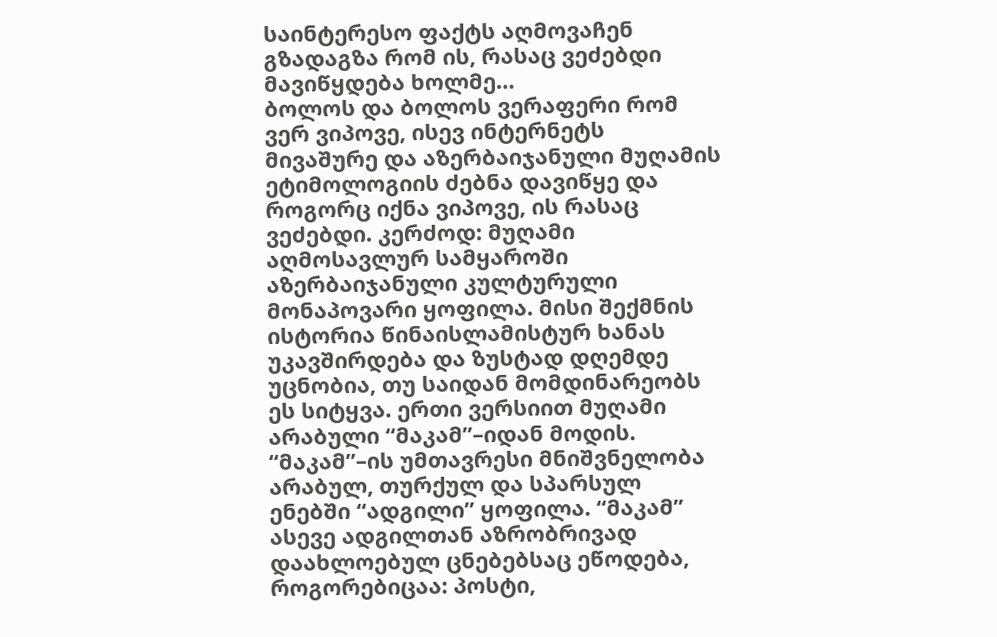საინტერესო ფაქტს აღმოვაჩენ გზადაგზა რომ ის, რასაც ვეძებდი მავიწყდება ხოლმე…
ბოლოს და ბოლოს ვერაფერი რომ ვერ ვიპოვე, ისევ ინტერნეტს მივაშურე და აზერბაიჯანული მუღამის ეტიმოლოგიის ძებნა დავიწყე და როგორც იქნა ვიპოვე, ის რასაც ვეძებდი. კერძოდ: მუღამი აღმოსავლურ სამყაროში აზერბაიჯანული კულტურული მონაპოვარი ყოფილა. მისი შექმნის ისტორია წინაისლამისტურ ხანას უკავშირდება და ზუსტად დღემდე უცნობია, თუ საიდან მომდინარეობს ეს სიტყვა. ერთი ვერსიით მუღამი არაბული “მაკამ”–იდან მოდის. “მაკამ”–ის უმთავრესი მნიშვნელობა არაბულ, თურქულ და სპარსულ ენებში “ადგილი” ყოფილა. “მაკამ” ასევე ადგილთან აზრობრივად დაახლოებულ ცნებებსაც ეწოდება, როგორებიცაა: პოსტი,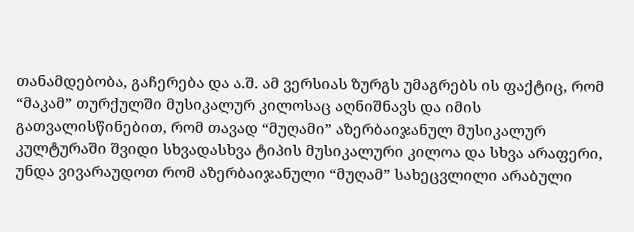თანამდებობა, გაჩერება და ა.შ. ამ ვერსიას ზურგს უმაგრებს ის ფაქტიც, რომ “მაკამ” თურქულში მუსიკალურ კილოსაც აღნიშნავს და იმის გათვალისწინებით, რომ თავად “მუღამი” აზერბაიჯანულ მუსიკალურ კულტურაში შვიდი სხვადასხვა ტიპის მუსიკალური კილოა და სხვა არაფერი, უნდა ვივარაუდოთ რომ აზერბაიჯანული “მუღამ” სახეცვლილი არაბული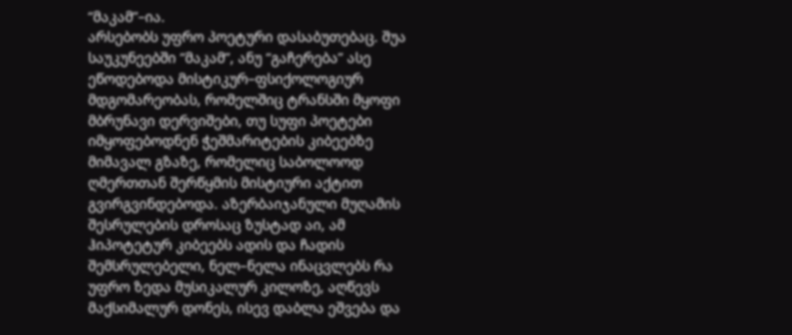“მაკამ”–ია.
არსებობს უფრო პოეტური დასაბუთებაც. შუა საუკუნეებში “მაკამ”, ანუ “გაჩერება” ასე ეწოდებოდა მისტიკურ–ფსიქოლოგიურ მდგომარეობას, რომელშიც ტრანსში მყოფი მბრუნავი დერვიშები, თუ სუფი პოეტები იმყოფებოდნენ ჭეშმარიტების კიბეებზე მიმავალ გზაზე, რომელიც საბოლოოდ ღმერთთან შერწყმის მისტიური აქტით გვირგვინდებოდა. აზერბაიჯანული მუღამის შესრულების დროსაც ზუსტად აი, ამ ჰიპოტეტურ კიბეებს ადის და ჩადის შემსრულებელი, ნელ–ნელა ინაცვლებს რა უფრო ზედა მუსიკალურ კილოზე, აღწევს მაქსიმალურ დონეს, ისევ დაბლა ეშვება და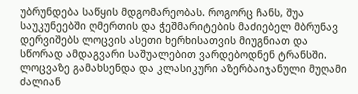უბრუნდება საწყის მდგომარეობას. როგორც ჩანს, შუა საუკუნეებში ღმერთის და ჭეშმარიტების მაძიებელ მბრუნავ დერვიშებს ლოცვის ასეთი ხერხისათვის მიუგნიათ და სწორად ამდაგვარი საშუალებით ვარდებოდნენ ტრანსში. ლოცვაზე გამახსენდა და კლასიკური აზერბაიჯანული მუღამი ძალიან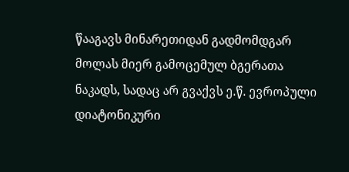წააგავს მინარეთიდან გადმომდგარ მოლას მიერ გამოცემულ ბგერათა ნაკადს, სადაც არ გვაქვს ე.წ. ევროპული დიატონიკური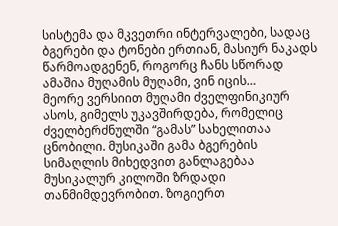სისტემა და მკვეთრი ინტერვალები, სადაც ბგერები და ტონები ერთიან, მასიურ ნაკადს წარმოადგენენ, როგორც ჩანს სწორად ამაშია მუღამის მუღამი, ვინ იცის…
მეორე ვერსიით მუღამი ძველფინიკიურ ასოს, გიმელს უკავშირდება, რომელიც ძველბერძნულში “გამას” სახელითაა ცნობილი. მუსიკაში გამა ბგერების სიმაღლის მიხედვით განლაგებაა მუსიკალურ კილოში ზრდადი თანმიმდევრობით. ზოგიერთ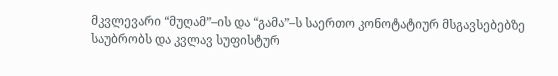მკვლევარი “მუღამ”–ის და “გამა”–ს საერთო კონოტატიურ მსგავსებებზე საუბრობს და კვლავ სუფისტურ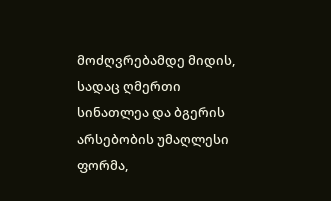მოძღვრებამდე მიდის, სადაც ღმერთი სინათლეა და ბგერის არსებობის უმაღლესი ფორმა,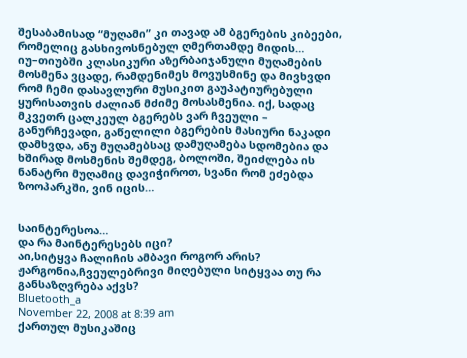შესაბამისად “მუღამი” კი თავად ამ ბგერების კიბეები, რომელიც გასხივოსნებულ ღმერთამდე მიდის…
იუ–თიუბში კლასიკური აზერბაიჯანული მუღამების მოსმენა ვცადე, რამდენიმეს მოვუსმინე და მივხვდი რომ ჩემი დასავლური მუსიკით გაუპატიურებული ყურისათვის ძალიან მძიმე მოსასმენია. იქ, სადაც მკვეთრ ცალკეულ ბგერებს ვარ ჩვეული – განურჩევადი, გაწელილი ბგერების მასიური ნაკადი დამხვდა, ანუ მუღამებსაც დამუღამება სდომებია და ხშირად მოსმენის შემდეგ, ბოლოში, შეიძლება ის ნანატრი მუღამიც დავიჭიროთ, სვანი რომ ეძებდა ზოოპარკში, ვინ იცის…


საინტერესოა…
და რა მაინტერესებს იცი?
აი,სიტყვა ჩალიჩის ამბავი როგორ არის?
ჟარგონია,ჩვეულებრივი მიღებული სიტყვაა თუ რა განსაზღვრება აქვს?
Bluetooth_a
November 22, 2008 at 8:39 am
ქართულ მუსიკაშიც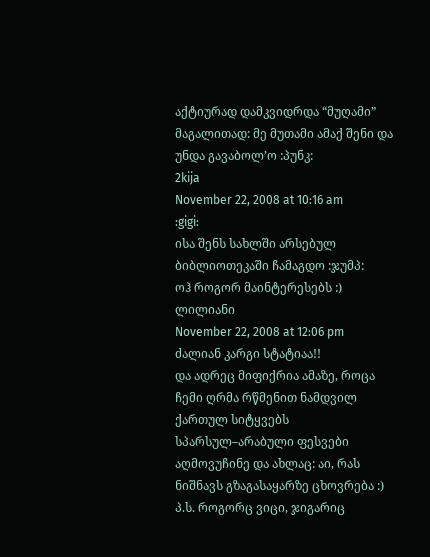აქტიურად დამკვიდრდა “მუღამი” მაგალითად: მე მუთამი ამაქ შენი და უნდა გავაბოლ’ო :პუნკ:
2kija
November 22, 2008 at 10:16 am
:gigi:
ისა შენს სახლში არსებულ ბიბლიოთეკაში ჩამაგდო :ჯუმპ:
ოჰ როგორ მაინტერესებს :)
ლილიანი
November 22, 2008 at 12:06 pm
ძალიან კარგი სტატიაა!!
და ადრეც მიფიქრია ამაზე, როცა ჩემი ღრმა რწმენით ნამდვილ ქართულ სიტყვებს სპარსულ–არაბული ფესვები აღმოვუჩინე და ახლაც: აი, რას ნიშნავს გზაგასაყარზე ცხოვრება :)
პ.ს. როგორც ვიცი, ჯიგარიც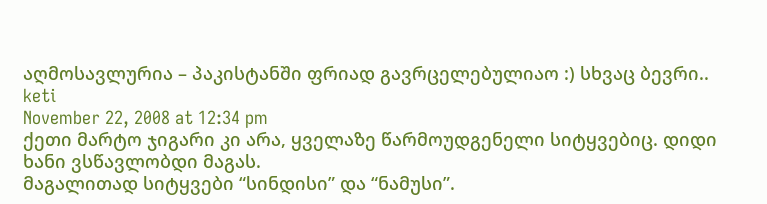აღმოსავლურია – პაკისტანში ფრიად გავრცელებულიაო :) სხვაც ბევრი..
keti
November 22, 2008 at 12:34 pm
ქეთი მარტო ჯიგარი კი არა, ყველაზე წარმოუდგენელი სიტყვებიც. დიდი ხანი ვსწავლობდი მაგას.
მაგალითად სიტყვები “სინდისი” და “ნამუსი”.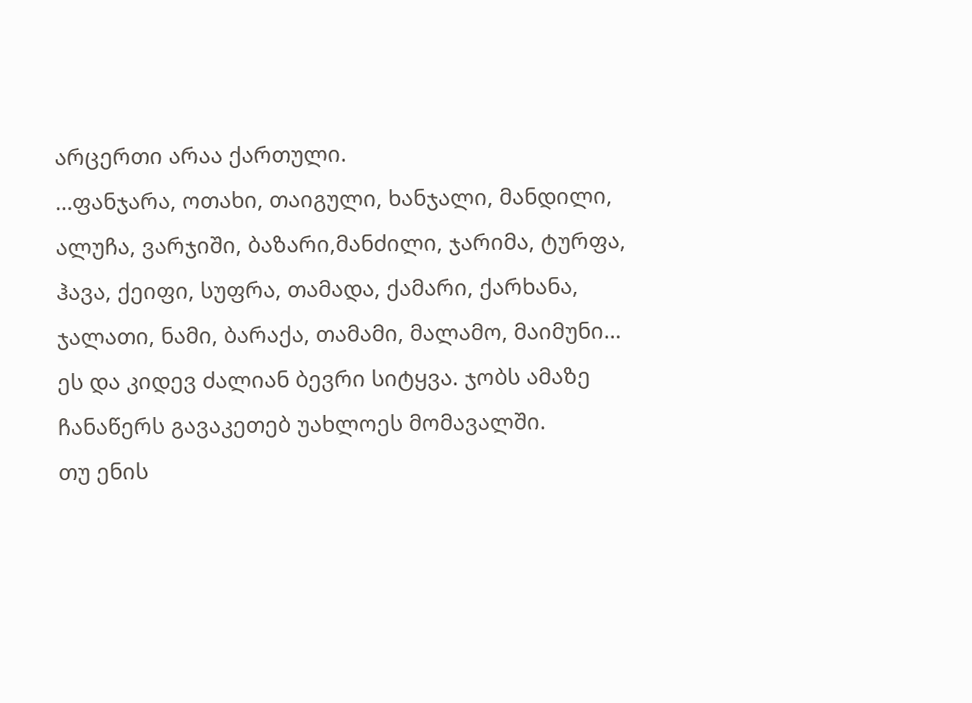არცერთი არაა ქართული.
…ფანჯარა, ოთახი, თაიგული, ხანჯალი, მანდილი, ალუჩა, ვარჯიში, ბაზარი,მანძილი, ჯარიმა, ტურფა, ჰავა, ქეიფი, სუფრა, თამადა, ქამარი, ქარხანა, ჯალათი, ნამი, ბარაქა, თამამი, მალამო, მაიმუნი…
ეს და კიდევ ძალიან ბევრი სიტყვა. ჯობს ამაზე ჩანაწერს გავაკეთებ უახლოეს მომავალში.
თუ ენის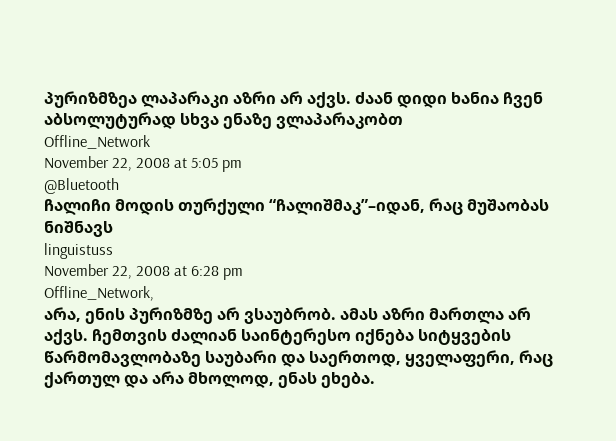პურიზმზეა ლაპარაკი აზრი არ აქვს. ძაან დიდი ხანია ჩვენ აბსოლუტურად სხვა ენაზე ვლაპარაკობთ
Offline_Network
November 22, 2008 at 5:05 pm
@Bluetooth
ჩალიჩი მოდის თურქული “ჩალიშმაკ”–იდან, რაც მუშაობას ნიშნავს
linguistuss
November 22, 2008 at 6:28 pm
Offline_Network,
არა, ენის პურიზმზე არ ვსაუბრობ. ამას აზრი მართლა არ აქვს. ჩემთვის ძალიან საინტერესო იქნება სიტყვების წარმომავლობაზე საუბარი და საერთოდ, ყველაფერი, რაც ქართულ და არა მხოლოდ, ენას ეხება.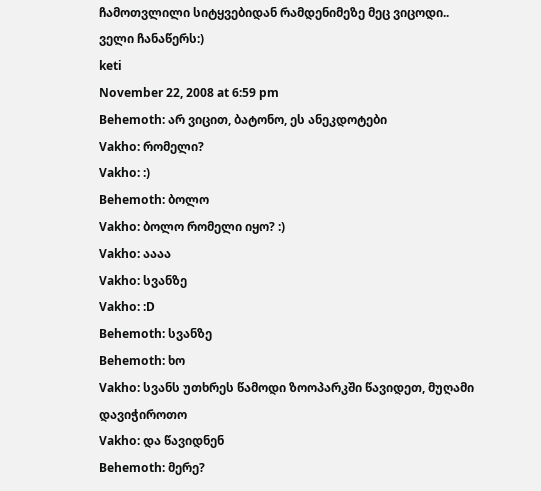ჩამოთვლილი სიტყვებიდან რამდენიმეზე მეც ვიცოდი..
ველი ჩანაწერს:)
keti
November 22, 2008 at 6:59 pm
Behemoth: არ ვიცით, ბატონო, ეს ანეკდოტები
Vakho: რომელი?
Vakho: :)
Behemoth: ბოლო
Vakho: ბოლო რომელი იყო? :)
Vakho: აააა
Vakho: სვანზე
Vakho: :D
Behemoth: სვანზე
Behemoth: ხო
Vakho: სვანს უთხრეს წამოდი ზოოპარკში წავიდეთ, მუღამი დავიჭიროთო
Vakho: და წავიდნენ
Behemoth: მერე?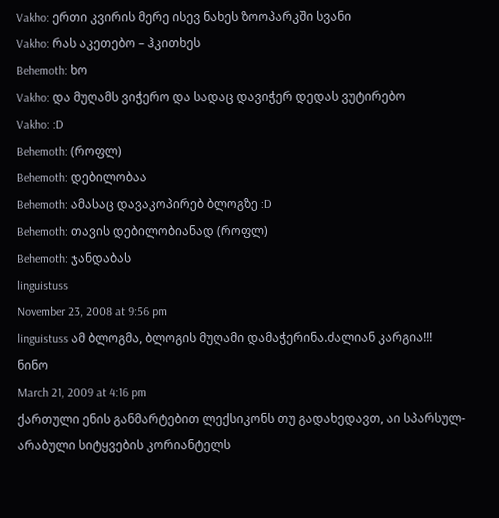Vakho: ერთი კვირის მერე ისევ ნახეს ზოოპარკში სვანი
Vakho: რას აკეთებო – ჰკითხეს
Behemoth: ხო
Vakho: და მუღამს ვიჭერო და სადაც დავიჭერ დედას ვუტირებო
Vakho: :D
Behemoth: (როფლ)
Behemoth: დებილობაა
Behemoth: ამასაც დავაკოპირებ ბლოგზე :D
Behemoth: თავის დებილობიანად (როფლ)
Behemoth: ჯანდაბას
linguistuss
November 23, 2008 at 9:56 pm
linguistuss ამ ბლოგმა, ბლოგის მუღამი დამაჭერინა.ძალიან კარგია!!!
ნინო
March 21, 2009 at 4:16 pm
ქართული ენის განმარტებით ლექსიკონს თუ გადახედავთ, აი სპარსულ-არაბული სიტყვების კორიანტელს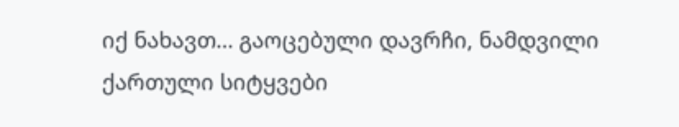იქ ნახავთ… გაოცებული დავრჩი, ნამდვილი ქართული სიტყვები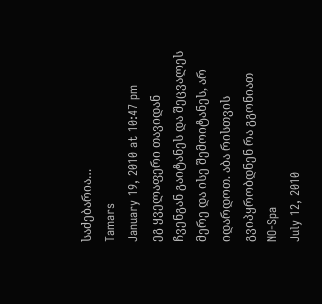საძებარია…
Tamars
January 19, 2010 at 10:47 pm
ეგ ყველაფერი თავიდან ჩვენგან გაიტანეს და შეცვალეს მერე და ისე შემოიტანეს, არ იდარდოთ. აბა რისთვის გვიპყრობდნენ რა გგონიათ
NO-Spa
July 12, 2010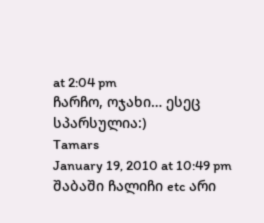at 2:04 pm
ჩარჩო, ოჯახი… ესეც სპარსულია:)
Tamars
January 19, 2010 at 10:49 pm
შაბაში ჩალიჩი etc არი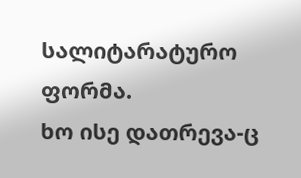სალიტარატურო ფორმა.
ხო ისე დათრევა-ც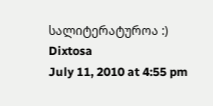სალიტერატუროა :)
Dixtosa
July 11, 2010 at 4:55 pm